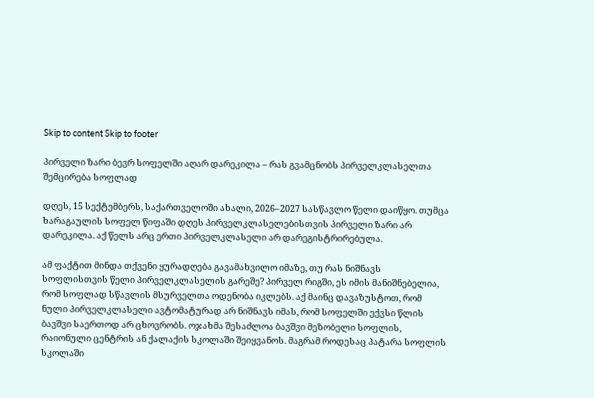Skip to content Skip to footer

პირველი ზარი ბევრ სოფელში აღარ დარეკილა – რას გვამცნობს პირველკლასელთა შემცირება სოფლად

დღეს, 15 სექტემბერს, საქართველოში ახალი, 2026–2027 სასწავლო წელი დაიწყო. თუმცა ხარაგაულის სოფელ წიფაში დღეს პირველკლასელებისთვის პირველი ზარი არ დარეკილა. აქ წელს არც ერთი პირველკლასელი არ დარეგისტრირებულა.

ამ ფაქტით მინდა თქვენი ყურადღება გავამახვილო იმაზე, თუ რას ნიშნავს სოფლისთვის წელი პირველკლასელის გარეშე? პირველ რიგში, ეს იმის მანიშნებელია, რომ სოფლად სწავლის მსურველთა ოდენობა იკლებს. აქ მაინც დავაზუსტოთ, რომ ნული პირველკლასელი ავტომატურად არ ნიშნავს იმას, რომ სოფელში ექვსი წლის ბავშვი საერთოდ არ ცხოვრობს. ოჯახმა შესაძლოა ბავშვი მეზობელი სოფლის, რაიონული ცენტრის ან ქალაქის სკოლაში შეიყვანოს. მაგრამ როდესაც პატარა სოფლის სკოლაში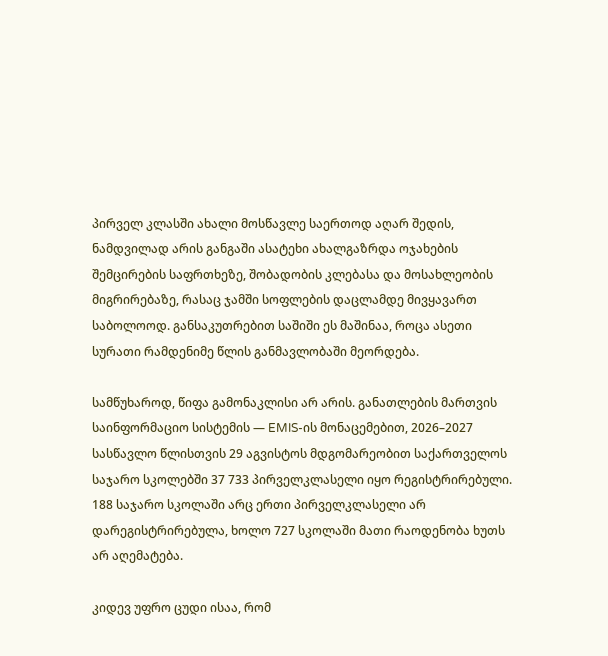პირველ კლასში ახალი მოსწავლე საერთოდ აღარ შედის, ნამდვილად არის განგაში ასატეხი ახალგაზრდა ოჯახების შემცირების საფრთხეზე, შობადობის კლებასა და მოსახლეობის მიგრირებაზე, რასაც ჯამში სოფლების დაცლამდე მივყავართ საბოლოოდ. განსაკუთრებით საშიში ეს მაშინაა, როცა ასეთი სურათი რამდენიმე წლის განმავლობაში მეორდება.

სამწუხაროდ, წიფა გამონაკლისი არ არის. განათლების მართვის საინფორმაციო სისტემის — EMIS-ის მონაცემებით, 2026–2027 სასწავლო წლისთვის 29 აგვისტოს მდგომარეობით საქართველოს საჯარო სკოლებში 37 733 პირველკლასელი იყო რეგისტრირებული. 188 საჯარო სკოლაში არც ერთი პირველკლასელი არ დარეგისტრირებულა, ხოლო 727 სკოლაში მათი რაოდენობა ხუთს არ აღემატება.

კიდევ უფრო ცუდი ისაა, რომ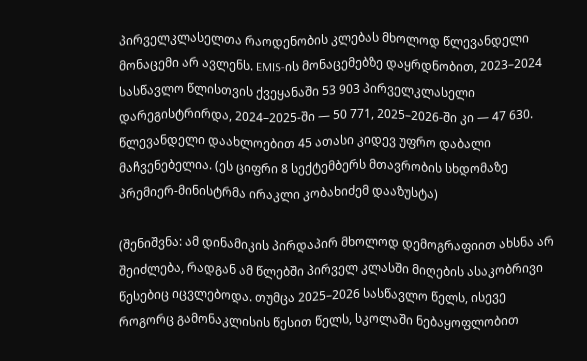პირველკლასელთა რაოდენობის კლებას მხოლოდ წლევანდელი მონაცემი არ ავლენს. EMIS-ის მონაცემებზე დაყრდნობით, 2023–2024 სასწავლო წლისთვის ქვეყანაში 53 903 პირველკლასელი დარეგისტრირდა, 2024–2025-ში — 50 771, 2025–2026-ში კი — 47 630. წლევანდელი დაახლოებით 45 ათასი კიდევ უფრო დაბალი მაჩვენებელია. (ეს ციფრი 8 სექტემბერს მთავრობის სხდომაზე პრემიერ-მინისტრმა ირაკლი კობახიძემ დააზუსტა)

(შენიშვნა: ამ დინამიკის პირდაპირ მხოლოდ დემოგრაფიით ახსნა არ შეიძლება, რადგან ამ წლებში პირველ კლასში მიღების ასაკობრივი წესებიც იცვლებოდა. თუმცა 2025–2026 სასწავლო წელს, ისევე როგორც გამონაკლისის წესით წელს, სკოლაში ნებაყოფლობით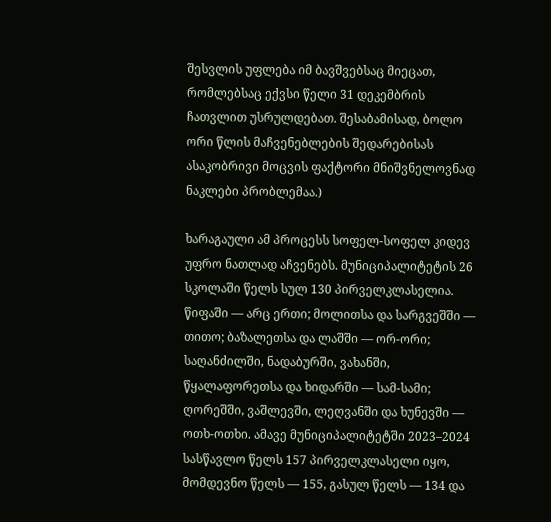შესვლის უფლება იმ ბავშვებსაც მიეცათ, რომლებსაც ექვსი წელი 31 დეკემბრის ჩათვლით უსრულდებათ. შესაბამისად, ბოლო ორი წლის მაჩვენებლების შედარებისას ასაკობრივი მოცვის ფაქტორი მნიშვნელოვნად ნაკლები პრობლემაა.)

ხარაგაული ამ პროცესს სოფელ-სოფელ კიდევ უფრო ნათლად აჩვენებს. მუნიციპალიტეტის 26 სკოლაში წელს სულ 130 პირველკლასელია. წიფაში — არც ერთი; მოლითსა და სარგვეშში — თითო; ბაზალეთსა და ლაშში — ორ-ორი; საღანძილში, ნადაბურში, ვახანში, წყალაფორეთსა და ხიდარში — სამ-სამი; ღორეშში, ვაშლევში, ლეღვანში და ხუნევში — ოთხ-ოთხი. ამავე მუნიციპალიტეტში 2023–2024 სასწავლო წელს 157 პირველკლასელი იყო, მომდევნო წელს — 155, გასულ წელს — 134 და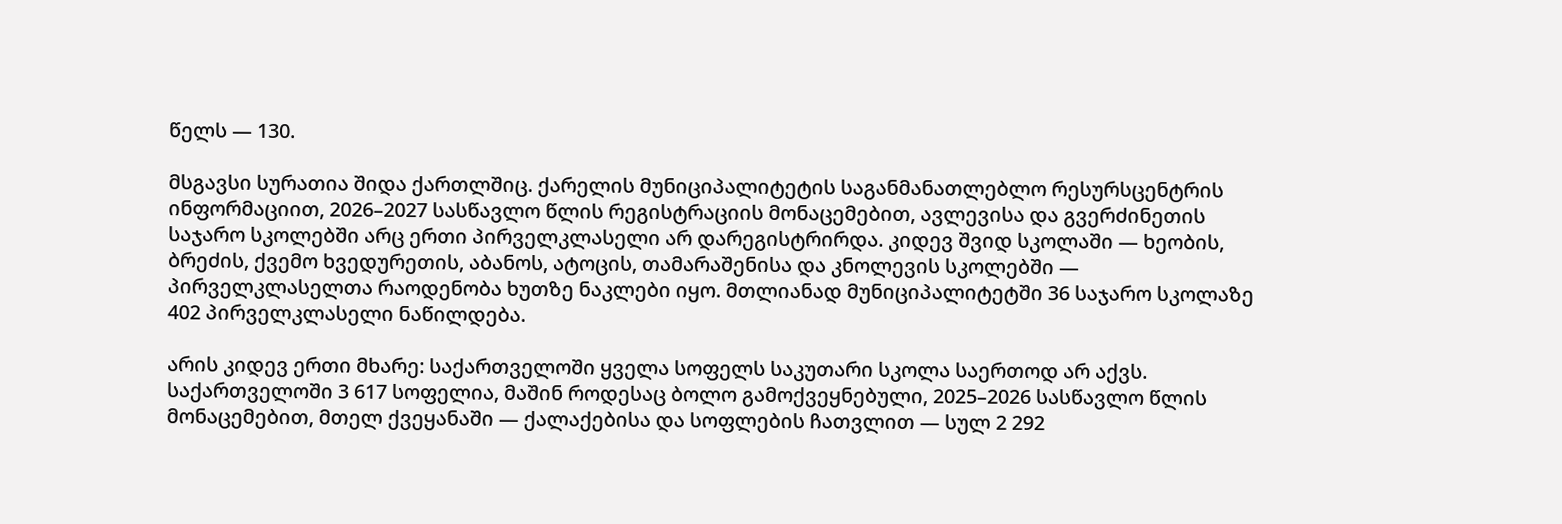წელს — 130.

მსგავსი სურათია შიდა ქართლშიც. ქარელის მუნიციპალიტეტის საგანმანათლებლო რესურსცენტრის ინფორმაციით, 2026–2027 სასწავლო წლის რეგისტრაციის მონაცემებით, ავლევისა და გვერძინეთის საჯარო სკოლებში არც ერთი პირველკლასელი არ დარეგისტრირდა. კიდევ შვიდ სკოლაში — ხეობის, ბრეძის, ქვემო ხვედურეთის, აბანოს, ატოცის, თამარაშენისა და კნოლევის სკოლებში — პირველკლასელთა რაოდენობა ხუთზე ნაკლები იყო. მთლიანად მუნიციპალიტეტში 36 საჯარო სკოლაზე 402 პირველკლასელი ნაწილდება.

არის კიდევ ერთი მხარე: საქართველოში ყველა სოფელს საკუთარი სკოლა საერთოდ არ აქვს. საქართველოში 3 617 სოფელია, მაშინ როდესაც ბოლო გამოქვეყნებული, 2025–2026 სასწავლო წლის მონაცემებით, მთელ ქვეყანაში — ქალაქებისა და სოფლების ჩათვლით — სულ 2 292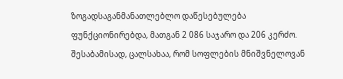ზოგადსაგანმანათლებლო დაწესებულება ფუნქციონირებდა, მათგან 2 086 საჯარო და 206 კერძო. შესაბამისად, ცალსახაა, რომ სოფლების მნიშვნელოვან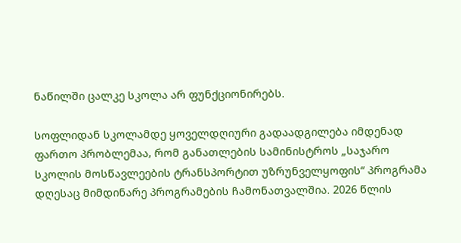ნაწილში ცალკე სკოლა არ ფუნქციონირებს.

სოფლიდან სკოლამდე ყოველდღიური გადაადგილება იმდენად ფართო პრობლემაა, რომ განათლების სამინისტროს „საჯარო სკოლის მოსწავლეების ტრანსპორტით უზრუნველყოფის“ პროგრამა დღესაც მიმდინარე პროგრამების ჩამონათვალშია. 2026 წლის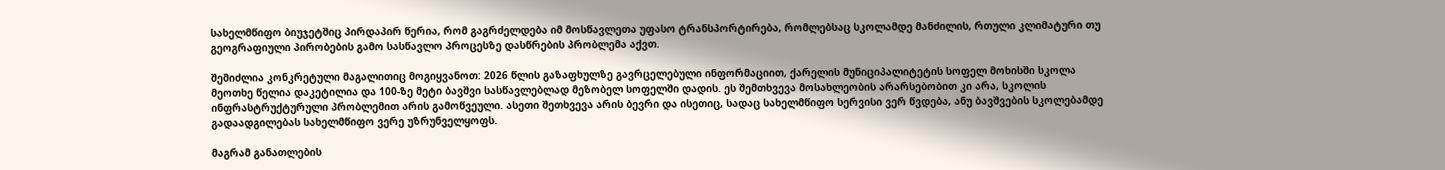სახელმწიფო ბიუჯეტშიც პირდაპირ წერია, რომ გაგრძელდება იმ მოსწავლეთა უფასო ტრანსპორტირება, რომლებსაც სკოლამდე მანძილის, რთული კლიმატური თუ გეოგრაფიული პირობების გამო სასწავლო პროცესზე დასწრების პრობლემა აქვთ.

შემიძლია კონკრეტული მაგალითიც მოგიყვანოთ: 2026 წლის გაზაფხულზე გავრცელებული ინფორმაციით, ქარელის მუნიციპალიტეტის სოფელ მოხისში სკოლა მეოთხე წელია დაკეტილია და 100-ზე მეტი ბავშვი სასწავლებლად მეზობელ სოფელში დადის. ეს შემთხვევა მოსახლეობის არარსებობით კი არა, სკოლის ინფრასტრუქტურული პრობლემით არის გამოწვეული. ასეთი შეთხვევა არის ბევრი და ისეთიც, სადაც სახელმწიფო სერვისი ვერ წვდება, ანუ ბავშვების სკოლებამდე გადაადგილებას სახელმწიფო ვერე უზრუნველყოფს.

მაგრამ განათლების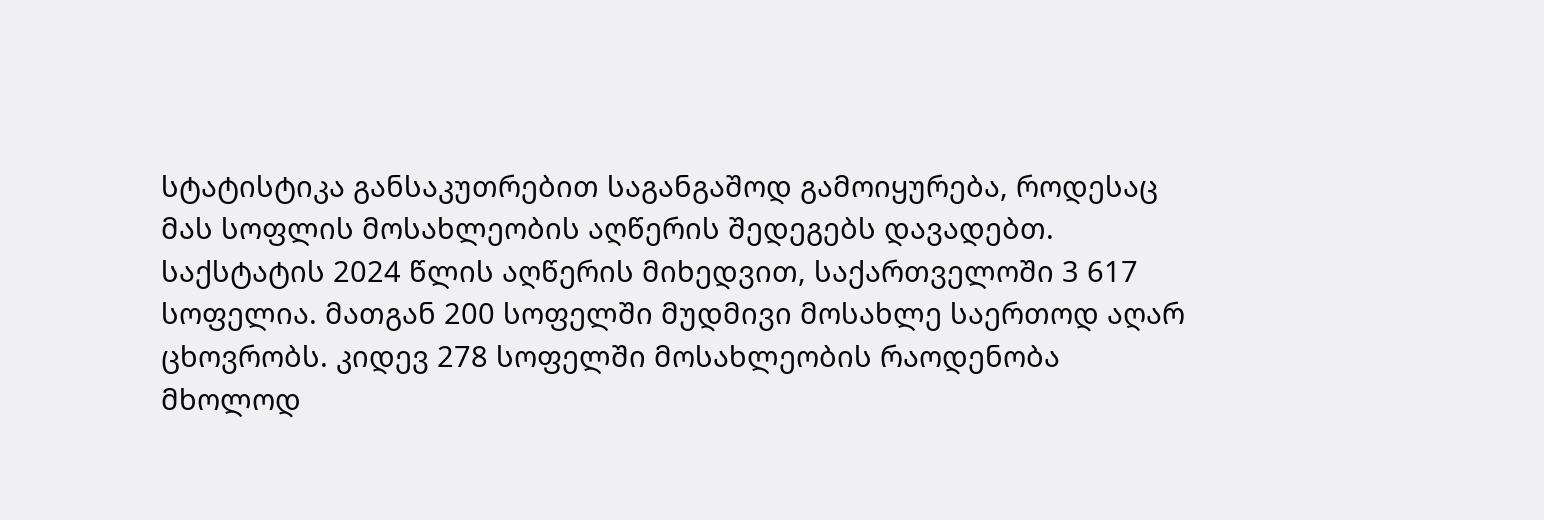სტატისტიკა განსაკუთრებით საგანგაშოდ გამოიყურება, როდესაც მას სოფლის მოსახლეობის აღწერის შედეგებს დავადებთ. საქსტატის 2024 წლის აღწერის მიხედვით, საქართველოში 3 617 სოფელია. მათგან 200 სოფელში მუდმივი მოსახლე საერთოდ აღარ ცხოვრობს. კიდევ 278 სოფელში მოსახლეობის რაოდენობა მხოლოდ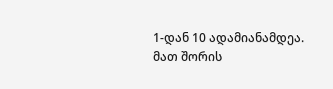1-დან 10 ადამიანამდეა. მათ შორის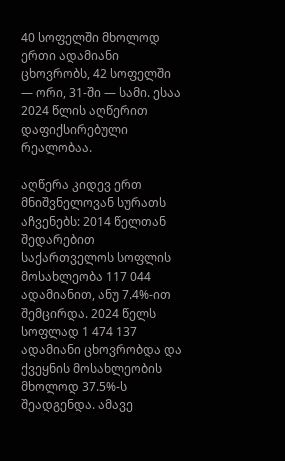40 სოფელში მხოლოდ ერთი ადამიანი ცხოვრობს, 42 სოფელში — ორი, 31-ში — სამი. ესაა 2024 წლის აღწერით დაფიქსირებული რეალობაა.

აღწერა კიდევ ერთ მნიშვნელოვან სურათს აჩვენებს: 2014 წელთან შედარებით საქართველოს სოფლის მოსახლეობა 117 044 ადამიანით, ანუ 7.4%-ით შემცირდა. 2024 წელს სოფლად 1 474 137 ადამიანი ცხოვრობდა და ქვეყნის მოსახლეობის მხოლოდ 37.5%-ს შეადგენდა. ამავე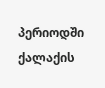პერიოდში ქალაქის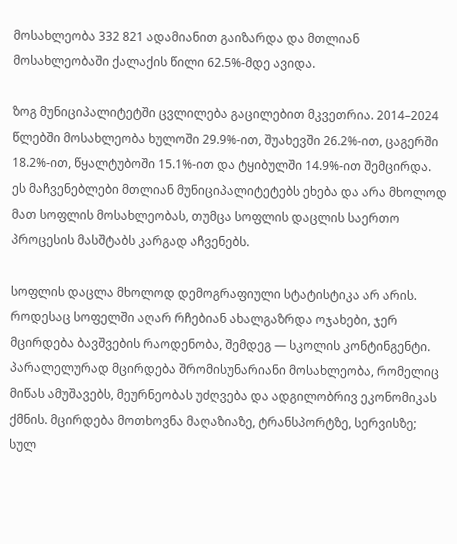მოსახლეობა 332 821 ადამიანით გაიზარდა და მთლიან მოსახლეობაში ქალაქის წილი 62.5%-მდე ავიდა.

ზოგ მუნიციპალიტეტში ცვლილება გაცილებით მკვეთრია. 2014–2024 წლებში მოსახლეობა ხულოში 29.9%-ით, შუახევში 26.2%-ით, ცაგერში 18.2%-ით, წყალტუბოში 15.1%-ით და ტყიბულში 14.9%-ით შემცირდა. ეს მაჩვენებლები მთლიან მუნიციპალიტეტებს ეხება და არა მხოლოდ მათ სოფლის მოსახლეობას, თუმცა სოფლის დაცლის საერთო პროცესის მასშტაბს კარგად აჩვენებს.

სოფლის დაცლა მხოლოდ დემოგრაფიული სტატისტიკა არ არის. როდესაც სოფელში აღარ რჩებიან ახალგაზრდა ოჯახები, ჯერ მცირდება ბავშვების რაოდენობა, შემდეგ — სკოლის კონტინგენტი. პარალელურად მცირდება შრომისუნარიანი მოსახლეობა, რომელიც მიწას ამუშავებს, მეურნეობას უძღვება და ადგილობრივ ეკონომიკას ქმნის. მცირდება მოთხოვნა მაღაზიაზე, ტრანსპორტზე, სერვისზე; სულ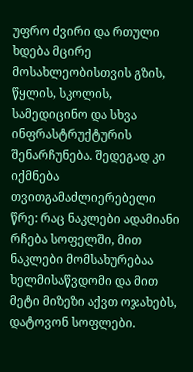უფრო ძვირი და რთული ხდება მცირე მოსახლეობისთვის გზის, წყლის, სკოლის, სამედიცინო და სხვა ინფრასტრუქტურის შენარჩუნება. შედეგად კი იქმნება თვითგამაძლიერებელი წრე: რაც ნაკლები ადამიანი რჩება სოფელში, მით ნაკლები მომსახურებაა ხელმისაწვდომი და მით მეტი მიზეზი აქვთ ოჯახებს, დატოვონ სოფლები.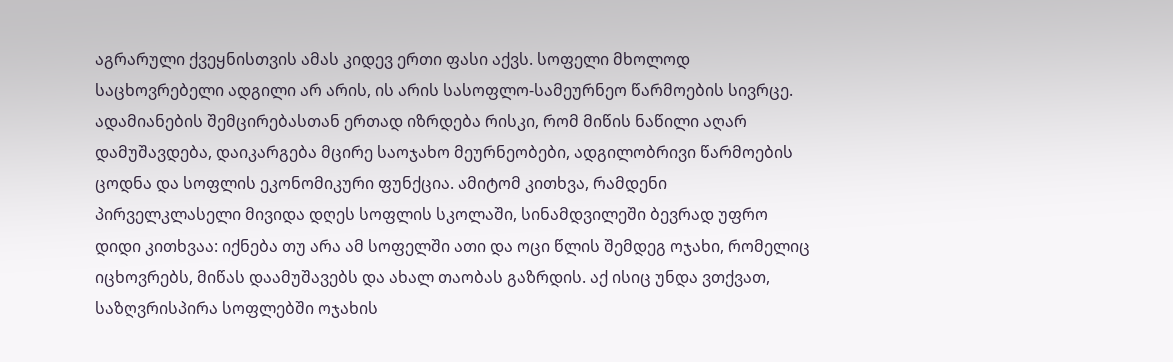აგრარული ქვეყნისთვის ამას კიდევ ერთი ფასი აქვს. სოფელი მხოლოდ საცხოვრებელი ადგილი არ არის, ის არის სასოფლო-სამეურნეო წარმოების სივრცე. ადამიანების შემცირებასთან ერთად იზრდება რისკი, რომ მიწის ნაწილი აღარ დამუშავდება, დაიკარგება მცირე საოჯახო მეურნეობები, ადგილობრივი წარმოების ცოდნა და სოფლის ეკონომიკური ფუნქცია. ამიტომ კითხვა, რამდენი პირველკლასელი მივიდა დღეს სოფლის სკოლაში, სინამდვილეში ბევრად უფრო დიდი კითხვაა: იქნება თუ არა ამ სოფელში ათი და ოცი წლის შემდეგ ოჯახი, რომელიც იცხოვრებს, მიწას დაამუშავებს და ახალ თაობას გაზრდის. აქ ისიც უნდა ვთქვათ, საზღვრისპირა სოფლებში ოჯახის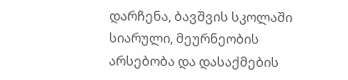დარჩენა, ბავშვის სკოლაში სიარული, მეურნეობის არსებობა და დასაქმების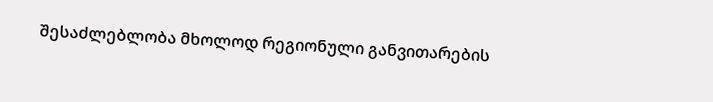შესაძლებლობა მხოლოდ რეგიონული განვითარების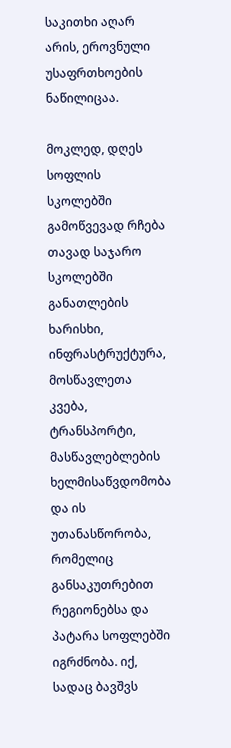საკითხი აღარ არის, ეროვნული უსაფრთხოების ნაწილიცაა.

მოკლედ, დღეს სოფლის სკოლებში გამოწვევად რჩება თავად საჯარო სკოლებში განათლების ხარისხი, ინფრასტრუქტურა, მოსწავლეთა კვება, ტრანსპორტი, მასწავლებლების ხელმისაწვდომობა და ის უთანასწორობა, რომელიც განსაკუთრებით რეგიონებსა და პატარა სოფლებში იგრძნობა. იქ, სადაც ბავშვს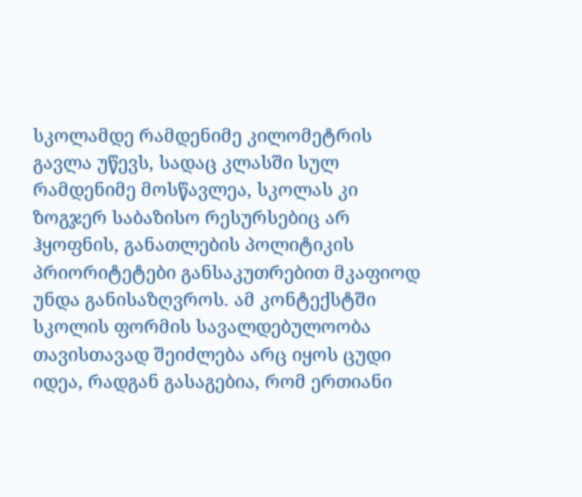სკოლამდე რამდენიმე კილომეტრის გავლა უწევს, სადაც კლასში სულ რამდენიმე მოსწავლეა, სკოლას კი ზოგჯერ საბაზისო რესურსებიც არ ჰყოფნის, განათლების პოლიტიკის პრიორიტეტები განსაკუთრებით მკაფიოდ უნდა განისაზღვროს. ამ კონტექსტში სკოლის ფორმის სავალდებულოობა თავისთავად შეიძლება არც იყოს ცუდი იდეა, რადგან გასაგებია, რომ ერთიანი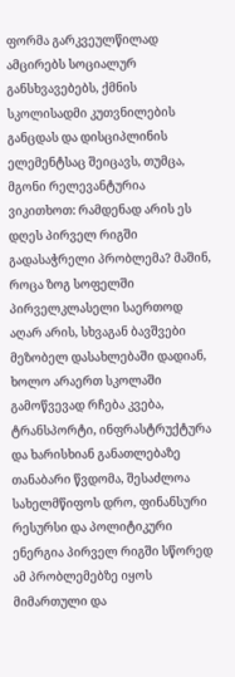ფორმა გარკვეულწილად ამცირებს სოციალურ განსხვავებებს, ქმნის სკოლისადმი კუთვნილების განცდას და დისციპლინის ელემენტსაც შეიცავს, თუმცა, მგონი რელევანტურია ვიკითხოთ: რამდენად არის ეს დღეს პირველ რიგში გადასაჭრელი პრობლემა? მაშინ, როცა ზოგ სოფელში პირველკლასელი საერთოდ აღარ არის, სხვაგან ბავშვები მეზობელ დასახლებაში დადიან, ხოლო არაერთ სკოლაში გამოწვევად რჩება კვება, ტრანსპორტი, ინფრასტრუქტურა და ხარისხიან განათლებაზე თანაბარი წვდომა, შესაძლოა სახელმწიფოს დრო, ფინანსური რესურსი და პოლიტიკური ენერგია პირველ რიგში სწორედ ამ პრობლემებზე იყოს მიმართული და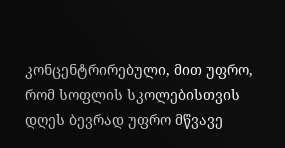კონცენტრირებული, მით უფრო, რომ სოფლის სკოლებისთვის დღეს ბევრად უფრო მწვავე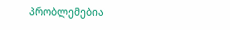პრობლემებია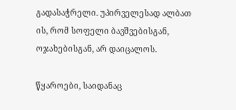გადასაჭრელი. უპირველესად ალბათ ის, რომ სოფელი ბავშვებისგან, ოჯახებისგან, არ დაიცალოს.

წყაროები, საიდანაც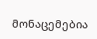მონაცემებია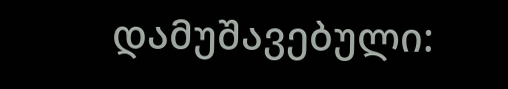დამუშავებული: